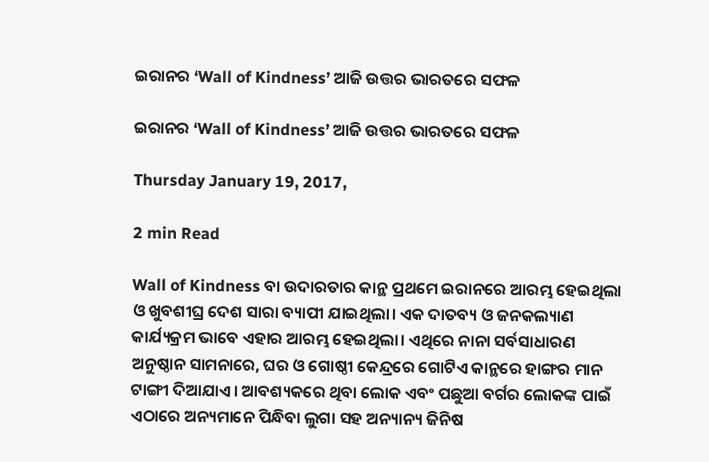ଇରାନର ‘Wall of Kindness’ ଆଜି ଉତ୍ତର ଭାରତରେ ସଫଳ

ଇରାନର ‘Wall of Kindness’ ଆଜି ଉତ୍ତର ଭାରତରେ ସଫଳ

Thursday January 19, 2017,

2 min Read

Wall of Kindness ବା ଉଦାରତାର କାନ୍ଥ ପ୍ରଥମେ ଇରାନରେ ଆରମ୍ଭ ହେଇଥିଲା ଓ ଖୁବଶୀଘ୍ର ଦେଶ ସାରା ବ୍ୟାପୀ ଯାଇଥିଲା। ଏକ ଦାତବ୍ୟ ଓ ଜନକଲ୍ୟାଣ କାର୍ଯ୍ୟକ୍ରମ ଭାବେ ଏହାର ଆରମ୍ଭ ହେଇଥିଲା। ଏଥିରେ ନାନା ସର୍ବସାଧାରଣ ଅନୁଷ୍ଠାନ ସାମନାରେ, ଘର ଓ ଗୋଷ୍ଠୀ କେନ୍ଦ୍ରରେ ଗୋଟିଏ କାନ୍ଥରେ ହାଙ୍ଗର ମାନ ଟାଙ୍ଗୀ ଦିଆଯାଏ। ଆବଶ୍ୟକରେ ଥିବା ଲୋକ ଏବଂ ପଛୁଆ ବର୍ଗର ଲୋକଙ୍କ ପାଇଁ ଏଠାରେ ଅନ୍ୟମାନେ ପିନ୍ଧିବା ଲୁଗା ସହ ଅନ୍ୟାନ୍ୟ ଜିନିଷ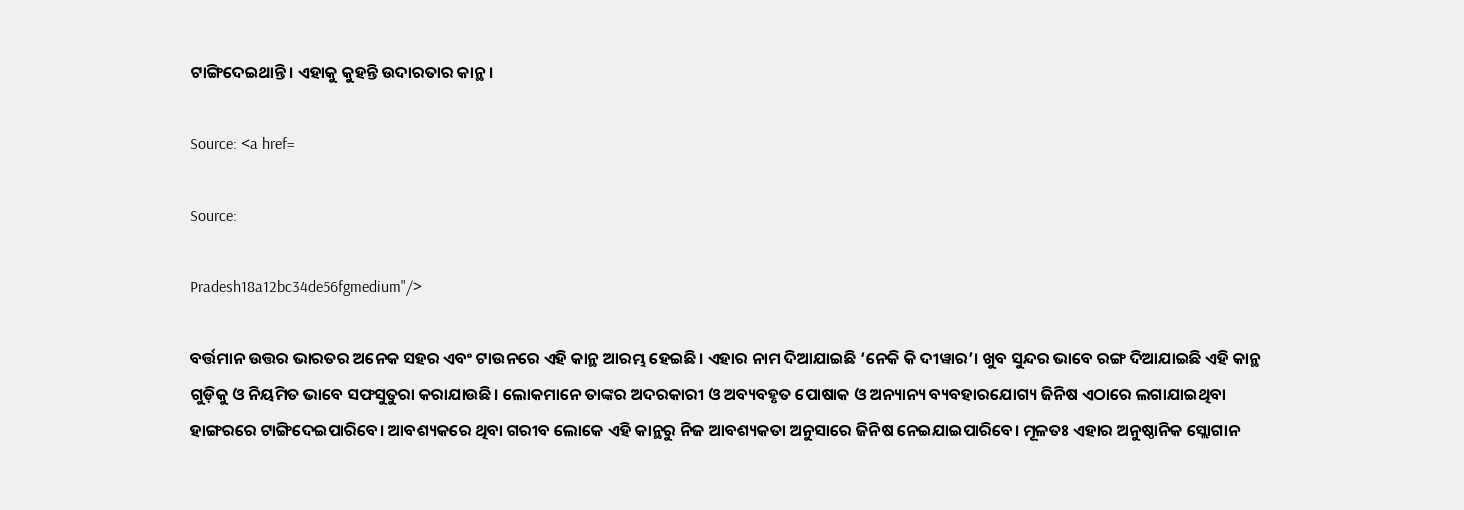ଟାଙ୍ଗିଦେଇଥାନ୍ତି। ଏହାକୁ କୁହନ୍ତି ଉଦାରତାର କାନ୍ଥ।

Source: <a href=

Source:

Pradesh18a12bc34de56fgmedium"/>

ବର୍ତ୍ତମାନ ଉତ୍ତର ଭାରତର ଅନେକ ସହର ଏବଂ ଟାଉନରେ ଏହି କାନ୍ଥ ଆରମ୍ଭ ହେଇଛି। ଏହାର ନାମ ଦିଆଯାଇଛି ‘ନେକି କି ଦୀୱାର’। ଖୁବ ସୁନ୍ଦର ଭାବେ ରଙ୍ଗ ଦିଆଯାଇଛି ଏହି କାନ୍ଥ ଗୁଡ଼ିକୁ ଓ ନିୟମିତ ଭାବେ ସଫସୁତୁରା କରାଯାଉଛି। ଲୋକମାନେ ତାଙ୍କର ଅଦରକାରୀ ଓ ଅବ୍ୟବହୃତ ପୋଷାକ ଓ ଅନ୍ୟାନ୍ୟ ବ୍ୟବହାରଯୋଗ୍ୟ ଜିନିଷ ଏଠାରେ ଲଗାଯାଇଥିବା ହାଙ୍ଗରରେ ଟାଙ୍ଗିଦେଇପାରିବେ। ଆବଶ୍ୟକରେ ଥିବା ଗରୀବ ଲୋକେ ଏହି କାନ୍ଥରୁ ନିଜ ଆବଶ୍ୟକତା ଅନୁସାରେ ଜିନିଷ ନେଇଯାଇପାରିବେ। ମୂଳତଃ ଏହାର ଅନୁଷ୍ଠାନିକ ସ୍ଲୋଗାନ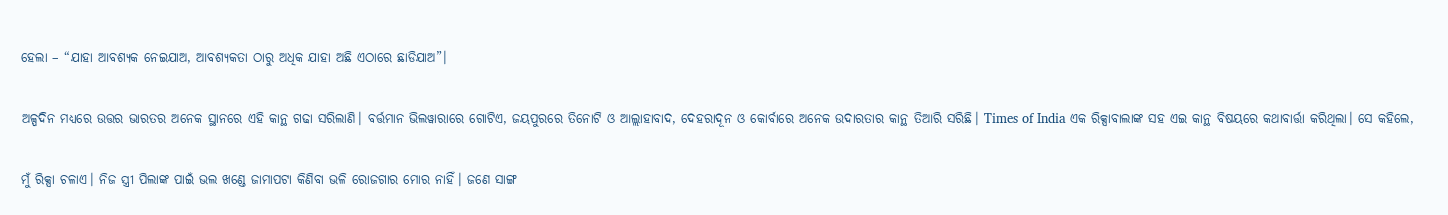ହେଲା – “ଯାହା ଆବଶ୍ୟକ ନେଇଯାଅ, ଆବଶ୍ୟକତା ଠାରୁ ଅଧିକ ଯାହା ଅଛି ଏଠାରେ ଛାଡିଯାଅ”।

ଅଳ୍ପଦିନ ମଧ୍ୟରେ ଉତ୍ତର ଭାରତର ଅନେକ ସ୍ଥାନରେ ଏହି କାନ୍ଥ ଗଢା ସରିଲାଣି। ବର୍ତ୍ତମାନ ଭିଲୱାରାରେ ଗୋଟିଏ, ଜୟପୁରରେ ତିନୋଟି ଓ ଆଲ୍ଲାହାବାଦ, ଦେହରାଦୂନ ଓ କୋର୍ବାରେ ଅନେକ ଉଦାରତାର କାନ୍ଥ ତିଆରି ସରିଛି। Times of India ଏକ ରିକ୍ସାବାଲାଙ୍କ ସହ ଏଇ କାନ୍ଥ ବିଷୟରେ କଥାବାର୍ତ୍ତା କରିଥିଲା। ସେ କହିଲେ,

ମୁଁ ରିକ୍ସା ଚଳାଏ। ନିଜ ସ୍ତ୍ରୀ ପିଲାଙ୍କ ପାଇଁ ଭଲ ଖଣ୍ଡେ ଜାମାପଟା କିଣିବା ଭଳି ରୋଜଗାର ମୋର ନାହିଁ। ଜଣେ ସାଙ୍ଗ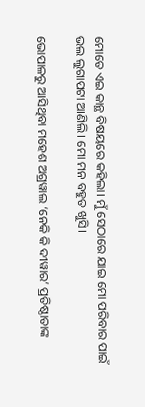ମୋତେ ଏଇ କାନ୍ଥ ବିଷୟରେ କହିଲା। ମୁଁ ସେଠାରେ ଯାଇ ମୋ ପରିବାର ପାଇଁ ଭଲ ଲୁଗାପଟା ଆଣିଲି। ମୋ ମନ ବହୁତ ଖୁସି।

ଭୋପାଳରୁ ଆସିଥିବା ମହେଶ ଅଗ୍ରୱାଲ ‘ନେକି କି ଦୀୱାର’ ପ୍ରତିଷ୍ଠାତାଙ୍କ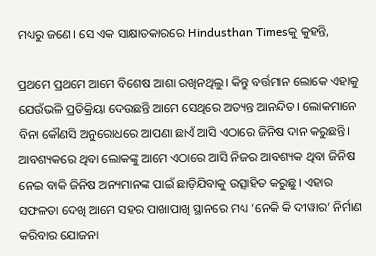ମଧ୍ୟରୁ ଜଣେ। ସେ ଏକ ସାକ୍ଷାତକାରରେ Hindusthan Timesକୁ କୁହନ୍ତି,

ପ୍ରଥମେ ପ୍ରଥମେ ଆମେ ବିଶେଷ ଆଶା ରଖିନଥିଲୁ। କିନ୍ତୁ ବର୍ତ୍ତମାନ ଲୋକେ ଏହାକୁ ଯେଉଁଭଳି ପ୍ରତିକ୍ରିୟା ଦେଉଛନ୍ତି ଆମେ ସେଥିରେ ଅତ୍ୟନ୍ତ ଆନନ୍ଦିତ। ଲୋକମାନେ ବିନା କୌଣସି ଅନୁରୋଧରେ ଆପଣା ଛାଏଁ ଆସି ଏଠାରେ ଜିନିଷ ଦାନ କରୁଛନ୍ତି। ଆବଶ୍ୟକରେ ଥିବା ଲୋକଙ୍କୁ ଆମେ ଏଠାରେ ଆସି ନିଜର ଆବଶ୍ୟକ ଥିବା ଜିନିଷ ନେଇ ବାକି ଜିନିଷ ଅନ୍ୟମାନଙ୍କ ପାଇଁ ଛାଡ଼ିଯିବାକୁ ଉତ୍ସାହିତ କରୁଛୁ। ଏହାର ସଫଳତା ଦେଖି ଆମେ ସହର ପାଖାପାଖି ସ୍ଥାନରେ ମଧ୍ୟ ‘ନେକି କି ଦୀୱାର’ ନିର୍ମାଣ କରିବାର ଯୋଜନା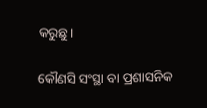କରୁଛୁ।

କୌଣସି ସଂସ୍ଥା ବା ପ୍ରଶାସନିକ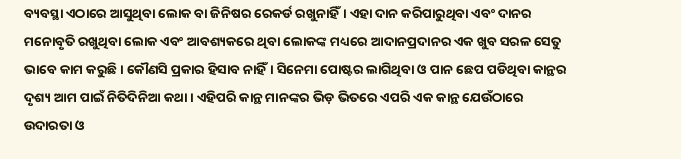ବ୍ୟବସ୍ଥା ଏଠାରେ ଆସୁଥିବା ଲୋକ ବା ଜିନିଷର ରେକର୍ଡ ରଖୁନାହିଁ। ଏହା ଦାନ କରିପାରୁଥିବା ଏବଂ ଦାନର ମନୋବୃତି ରଖୁଥିବା ଲୋକ ଏବଂ ଆବଶ୍ୟକରେ ଥିବା ଲୋକଙ୍କ ମଧ୍ୟରେ ଆଦାନପ୍ରଦାନର ଏକ ଖୁବ ସରଳ ସେତୁ ଭାବେ କାମ କରୁଛି। କୌଣସି ପ୍ରକାର ହିସାବ ନାହିଁ। ସିନେମା ପୋଷ୍ଟର ଲାଗିଥିବା ଓ ପାନ ଛେପ ପଡିଥିବା କାନ୍ଥର ଦୃଶ୍ୟ ଆମ ପାଇଁ ନିତିଦିନିଆ କଥା। ଏହିପରି କାନ୍ଥ ମାନଙ୍କର ଭିଡ଼ ଭିତରେ ଏପରି ଏକ କାନ୍ଥ ଯେଉଁଠାରେ ଉଦାରତା ଓ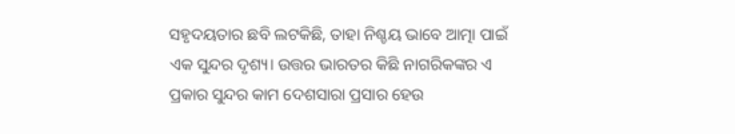ସହୃଦୟତାର ଛବି ଲଟକିଛି, ତାହା ନିଶ୍ଚୟ ଭାବେ ଆତ୍ମା ପାଇଁ ଏକ ସୁନ୍ଦର ଦୃଶ୍ୟ। ଉତ୍ତର ଭାରତର କିଛି ନାଗରିକଙ୍କର ଏ ପ୍ରକାର ସୁନ୍ଦର କାମ ଦେଶସାରା ପ୍ରସାର ହେଉ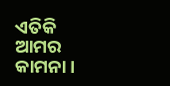ଏତିକି ଆମର କାମନା।